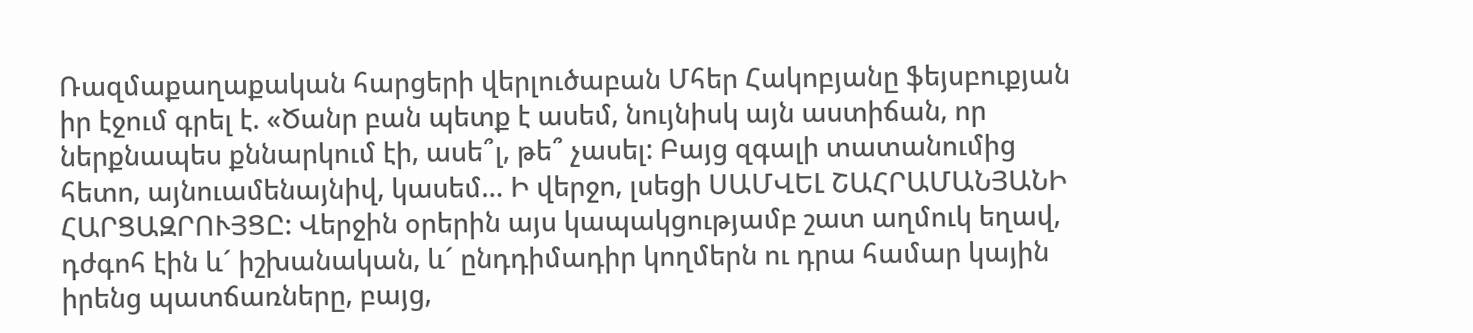Ռազմաքաղաքական հարցերի վերլուծաբան Մհեր Հակոբյանը ֆեյսբուքյան իր էջում գրել է. «Ծանր բան պետք է ասեմ, նույնիսկ այն աստիճան, որ ներքնապես քննարկում էի, ասե՞լ, թե՞ չասել: Բայց զգալի տատանումից հետո, այնուամենայնիվ, կասեմ… Ի վերջո, լսեցի ՍԱՄՎԵԼ ՇԱՀՐԱՄԱՆՅԱՆԻ ՀԱՐՑԱԶՐՈՒՅՑԸ: Վերջին օրերին այս կապակցությամբ շատ աղմուկ եղավ, դժգոհ էին և´ իշխանական, և´ ընդդիմադիր կողմերն ու դրա համար կային իրենց պատճառները, բայց,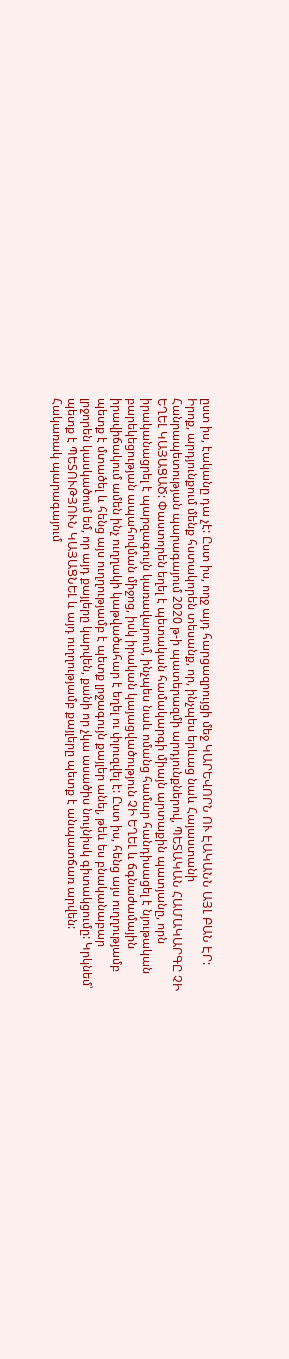ըստ իս, էականը դա չէ: Ըստ իս, ողջ այդ հարցազրույցի մեջ ԿԱՐԵՎՈՐՆ ՈՒ ԷԱԿԱՆՆ ԱՅԼ ԲԱՆ ԷՐ: Իրոք, արդյունքում մենք հստակորեն տեսանք, որ, ինչպես երևաց նաև Հայաստանի Հանրապետության պարագայում 2020 թ-ի պատերազմի արդյունքներով, ՊԵՏԱԿԱՆ ՀԱՄԱԿԱՐԳԸ ՉԻ ԵՂԵԼ ԿԱՅԱՑԱԾ: Փաստորեն եղել է պետական համակարգի միայն արտաքին պատյանը, որն իրականացրել է պարզագույն կառավարում, ինչպես նաև ոմանց համար հանդիսացել է նյութական բարեկեցության ապահովման միջոց, իսկ իրական կայացվածություն ՉԻ ԵՂԵԼ և ճգնաժամային իրավիճակում ամեն ինչ ուղղակի կաթվածահար է եղել ու փլուզվել է: Ըստ իս, հենց այս ուղղությամբ պետք է մտածել և հենց այս ուղղությամբ է պետք լրջագույն քայլեր անել, թեև ես բնականաբար լրջորեն կասկածում եմ, որ այդ քայլերը կարվեն, քանի որ չկա ասածիս նույնիսկ գիտակցումը: Կրկնեմ՝ պետք է ՊԵՏՈՒԹՅՈՒՆ ԿԱՅԱՑՆԵԼ և այդ ուղղությամբ քայլերը պետք է անպատճառ արվեն: Հակառակ պարագայում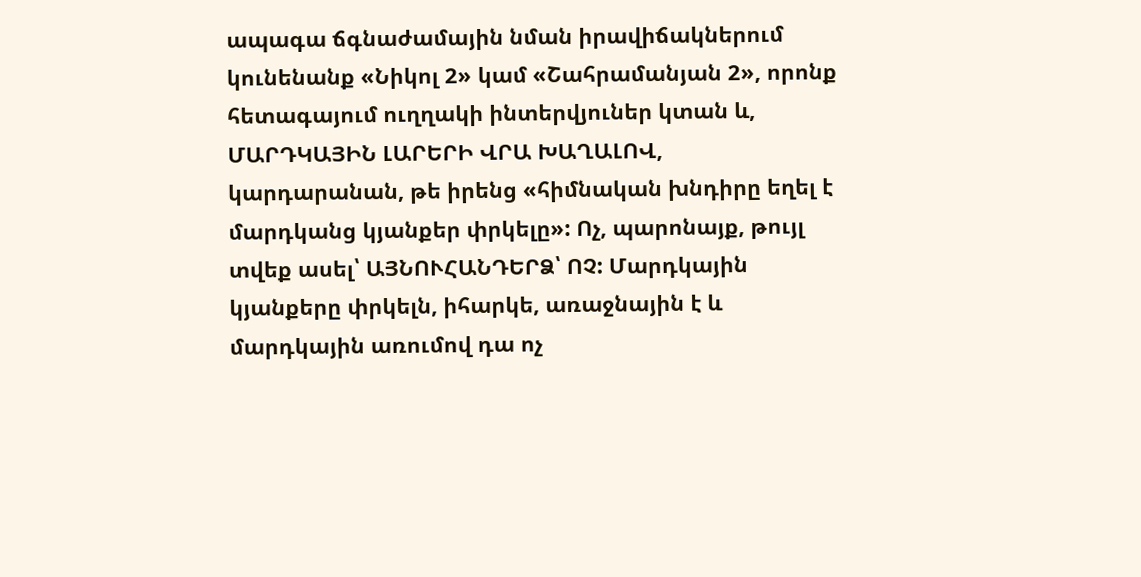ապագա ճգնաժամային նման իրավիճակներում կունենանք «Նիկոլ 2» կամ «Շահրամանյան 2», որոնք հետագայում ուղղակի ինտերվյուներ կտան և, ՄԱՐԴԿԱՅԻՆ ԼԱՐԵՐԻ ՎՐԱ ԽԱՂԱԼՈՎ, կարդարանան, թե իրենց «հիմնական խնդիրը եղել է մարդկանց կյանքեր փրկելը»: Ոչ, պարոնայք, թույլ տվեք ասել՝ ԱՅՆՈՒՀԱՆԴԵՐՁ՝ ՈՉ: Մարդկային կյանքերը փրկելն, իհարկե, առաջնային է և մարդկային առումով դա ոչ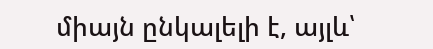միայն ընկալելի է, այլև՝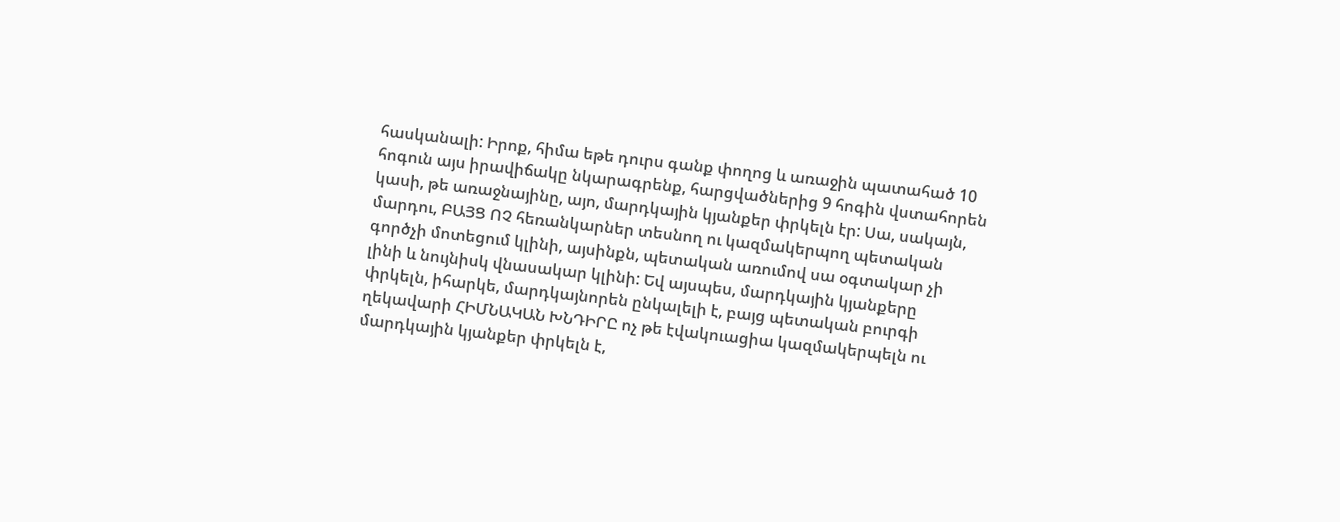հասկանալի: Իրոք, հիմա եթե դուրս գանք փողոց և առաջին պատահած 10 հոգուն այս իրավիճակը նկարագրենք, հարցվածներից 9 հոգին վստահորեն կասի, թե առաջնայինը, այո, մարդկային կյանքեր փրկելն էր: Սա, սակայն, մարդու, ԲԱՅՑ ՈՉ հեռանկարներ տեսնող ու կազմակերպող պետական գործչի մոտեցում կլինի, այսինքն, պետական առումով սա օգտակար չի լինի և նույնիսկ վնասակար կլինի: Եվ այսպես, մարդկային կյանքերը փրկելն, իհարկե, մարդկայնորեն ընկալելի է, բայց պետական բուրգի ղեկավարի ՀԻՄՆԱԿԱՆ ԽՆԴԻՐԸ ոչ թե էվակուացիա կազմակերպելն ու մարդկային կյանքեր փրկելն է,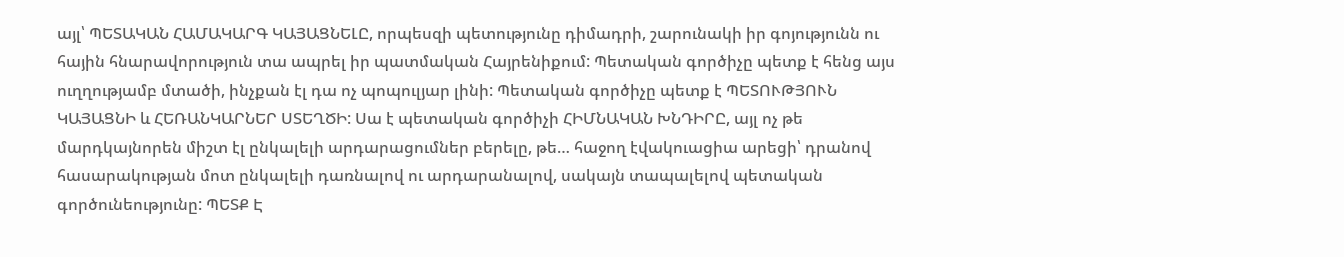այլ՝ ՊԵՏԱԿԱՆ ՀԱՄԱԿԱՐԳ ԿԱՅԱՑՆԵԼԸ, որպեսզի պետությունը դիմադրի, շարունակի իր գոյությունն ու հային հնարավորություն տա ապրել իր պատմական Հայրենիքում: Պետական գործիչը պետք է հենց այս ուղղությամբ մտածի, ինչքան էլ դա ոչ պոպուլյար լինի: Պետական գործիչը պետք է ՊԵՏՈՒԹՅՈՒՆ ԿԱՅԱՑՆԻ և ՀԵՌԱՆԿԱՐՆԵՐ ՍՏԵՂԾԻ: Սա է պետական գործիչի ՀԻՄՆԱԿԱՆ ԽՆԴԻՐԸ, այլ ոչ թե մարդկայնորեն միշտ էլ ընկալելի արդարացումներ բերելը, թե… հաջող էվակուացիա արեցի՝ դրանով հասարակության մոտ ընկալելի դառնալով ու արդարանալով, սակայն տապալելով պետական գործունեությունը: ՊԵՏՔ Է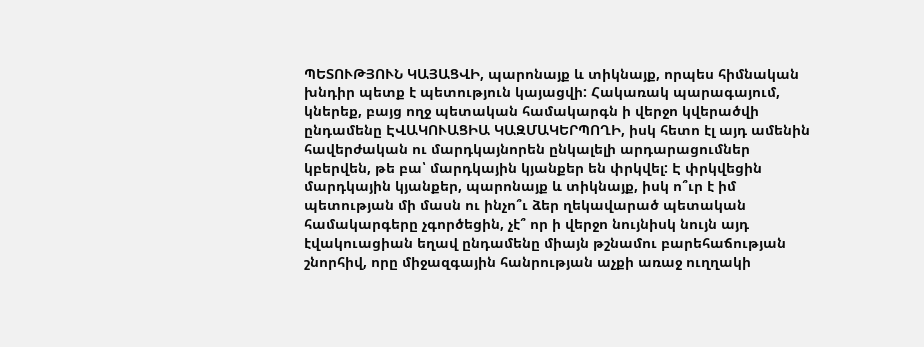ՊԵՏՈՒԹՅՈՒՆ ԿԱՅԱՑՎԻ, պարոնայք և տիկնայք, որպես հիմնական խնդիր պետք է պետություն կայացվի: Հակառակ պարագայում, կներեք, բայց ողջ պետական համակարգն ի վերջո կվերածվի ընդամենը ԷՎԱԿՈՒԱՑԻԱ ԿԱԶՄԱԿԵՐՊՈՂԻ, իսկ հետո էլ այդ ամենին հավերժական ու մարդկայնորեն ընկալելի արդարացումներ կբերվեն, թե բա՝ մարդկային կյանքեր են փրկվել: Է փրկվեցին մարդկային կյանքեր, պարոնայք և տիկնայք, իսկ ո՞ւր է իմ պետության մի մասն ու ինչո՞ւ ձեր ղեկավարած պետական համակարգերը չգործեցին, չէ՞ որ ի վերջո նույնիսկ նույն այդ էվակուացիան եղավ ընդամենը միայն թշնամու բարեհաճության շնորհիվ, որը միջազգային հանրության աչքի առաջ ուղղակի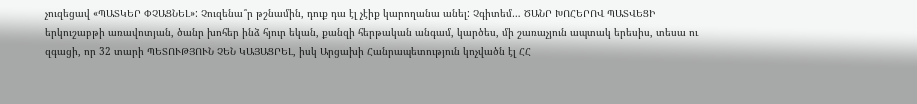չուզեցավ «ՊԱՏԿԵՐ ՓՉԱՑՆԵԼ»: Չուզենա՞ր թշնամին, դուք դա էլ չէիք կարողանա անել: Չգիտեմ… ԾԱՆՐ ԽՈՀԵՐՈՎ ՊԱՏՎԵՑԻ երկուշաբթի առավոտյան, ծանր խոհեր ինձ հյուր եկան, քանզի հերթական անգամ, կարծես, մի շառաչյուն ապտակ երեսիս, տեսա ու զգացի, որ 32 տարի ՊԵՏՈՒԹՅՈՒՆ ՉԵՆ ԿԱՅԱՑՐԵԼ, իսկ Արցախի Հանրապետություն կոչվածն էլ ՀՀ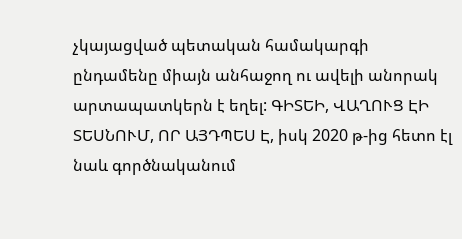չկայացված պետական համակարգի ընդամենը միայն անհաջող ու ավելի անորակ արտապատկերն է եղել: ԳԻՏԵԻ, ՎԱՂՈՒՑ ԷԻ ՏԵՍՆՈՒՄ, ՈՐ ԱՅԴՊԵՍ Է, իսկ 2020 թ-ից հետո էլ նաև գործնականում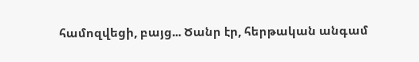համոզվեցի, բայց... Ծանր էր, հերթական անգամ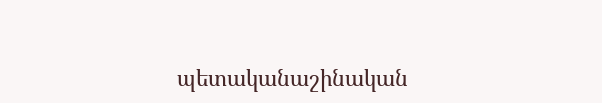պետականաշինական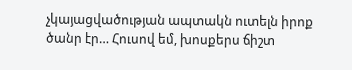չկայացվածության ապտակն ուտելն իրոք ծանր էր… Հուսով եմ, խոսքերս ճիշտ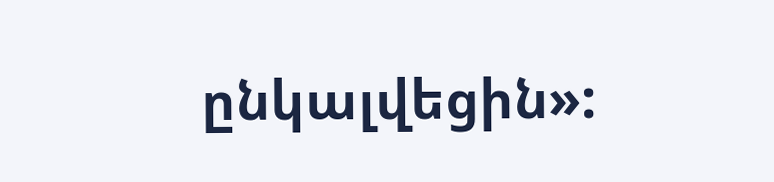ընկալվեցին»: